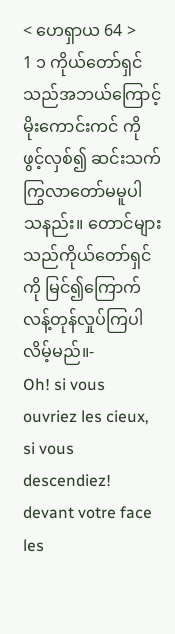< ဟေရှာယ 64 >
1 ၁ ကိုယ်တော်ရှင်သည်အဘယ်ကြောင့်မိုးကောင်းကင် ကိုဖွင့်လှစ်၍ ဆင်းသက်ကြွလာတော်မမူပါ သနည်း။ တောင်များသည်ကိုယ်တော်ရှင်ကို မြင်၍ကြောက်လန့်တုန်လှုပ်ကြပါလိမ့်မည်။-
Oh! si vous ouvriez les cieux, si vous descendiez! devant votre face les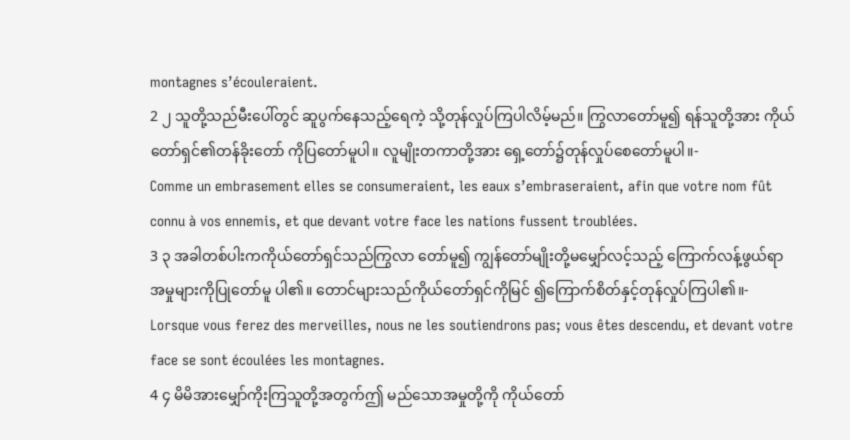montagnes s’écouleraient.
2 ၂ သူတို့သည်မီးပေါ်တွင် ဆူပွက်နေသည့်ရေကဲ့ သို့တုန်လှုပ်ကြပါလိမ့်မည်။ ကြွလာတော်မူ၍ ရန်သူတို့အား ကိုယ်တော်ရှင်၏တန်ခိုးတော် ကိုပြတော်မူပါ။ လူမျိုးတကာတို့အား ရှေ့တော်၌တုန်လှုပ်စေတော်မူပါ။-
Comme un embrasement elles se consumeraient, les eaux s’embraseraient, afin que votre nom fût connu à vos ennemis, et que devant votre face les nations fussent troublées.
3 ၃ အခါတစ်ပါးကကိုယ်တော်ရှင်သည်ကြွလာ တော်မူ၍ ကျွန်တော်မျိုးတို့မမျှော်လင့်သည့် ကြောက်လန့်ဖွယ်ရာအမှုများကိုပြုတော်မူ ပါ၏။ တောင်များသည်ကိုယ်တော်ရှင်ကိုမြင် ၍ကြောက်စိတ်နှင့်တုန်လှုပ်ကြပါ၏။-
Lorsque vous ferez des merveilles, nous ne les soutiendrons pas; vous êtes descendu, et devant votre face se sont écoulées les montagnes.
4 ၄ မိမိအားမျှော်ကိုးကြသူတို့အတွက်ဤ မည်သောအမှုတို့ကို ကိုယ်တော်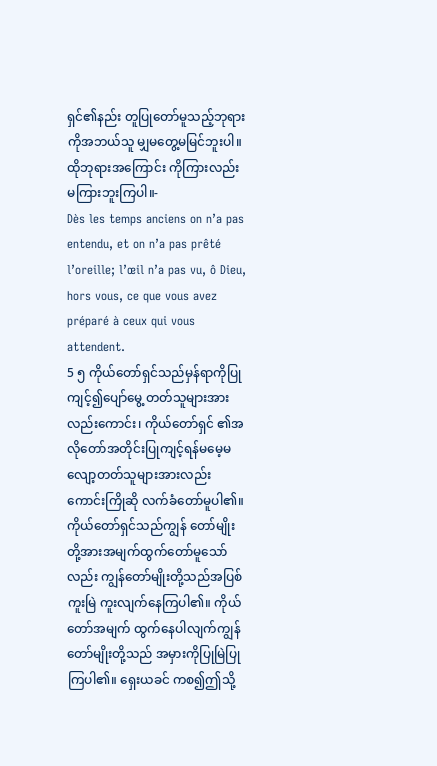ရှင်၏နည်း တူပြုတော်မူသည့်ဘုရားကိုအဘယ်သူ မျှမတွေ့မမြင်ဘူးပါ။ ထိုဘုရားအကြောင်း ကိုကြားလည်းမကြားဘူးကြပါ။-
Dès les temps anciens on n’a pas entendu, et on n’a pas prêté l’oreille; l’œil n’a pas vu, ô Dieu, hors vous, ce que vous avez préparé à ceux qui vous attendent.
5 ၅ ကိုယ်တော်ရှင်သည်မှန်ရာကိုပြုကျင့်၍ပျော်မွေ့ တတ်သူများအားလည်းကောင်း၊ ကိုယ်တော်ရှင် ၏အလိုတော်အတိုင်းပြုကျင့်ရန်မမေ့မ လျော့တတ်သူများအားလည်းကောင်းကြိုဆို လက်ခံတော်မူပါ၏။ ကိုယ်တော်ရှင်သည်ကျွန် တော်မျိုးတို့အားအမျက်ထွက်တော်မူသော် လည်း ကျွန်တော်မျိုးတို့သည်အပြစ်ကူးမြဲ ကူးလျက်နေကြပါ၏။ ကိုယ်တော်အမျက် ထွက်နေပါလျက်ကျွန်တော်မျိုးတို့သည် အမှားကိုပြုမြဲပြုကြပါ၏။ ရှေးယခင် ကစ၍ဤသို့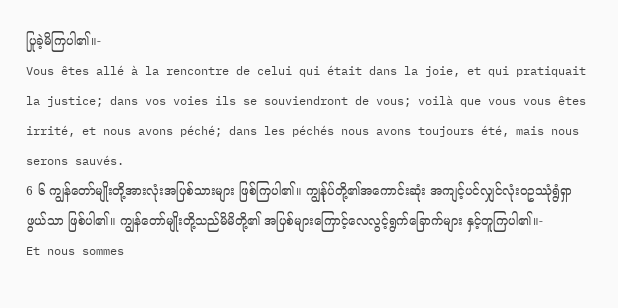ပြုခဲ့မိကြပါ၏။-
Vous êtes allé à la rencontre de celui qui était dans la joie, et qui pratiquait la justice; dans vos voies ils se souviendront de vous; voilà que vous vous êtes irrité, et nous avons péché; dans les péchés nous avons toujours été, mais nous serons sauvés.
6 ၆ ကျွန်တော်မျိုးတို့အားလုံးအပြစ်သားများ ဖြစ်ကြပါ၏။ ကျွန်ုပ်တို့၏အကောင်းဆုံး အကျင့်ပင်လျှင်လုံးဝဥဿုံရွံရှာဖွယ်သာ ဖြစ်ပါ၏။ ကျွန်တော်မျိုးတို့သည်မိမိတို့၏ အပြစ်များကြောင့်လေလွင့်ရွက်ခြောက်များ နှင့်တူကြပါ၏။-
Et nous sommes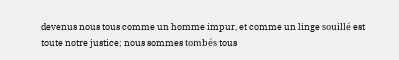devenus nous tous comme un homme impur, et comme un linge souillé est toute notre justice; nous sommes tombés tous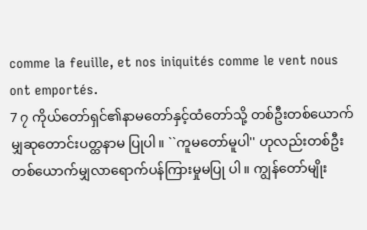comme la feuille, et nos iniquités comme le vent nous ont emportés.
7 ၇ ကိုယ်တော်ရှင်၏နာမတော်နှင့်ထံတော်သို့ တစ်ဦးတစ်ယောက်မျှဆုတောင်းပတ္ထနာမ ပြုပါ။ ``ကူမတော်မူပါ'' ဟုလည်းတစ်ဦး တစ်ယောက်မျှလာရောက်ပန်ကြားမှုမပြု ပါ။ ကျွန်တော်မျိုး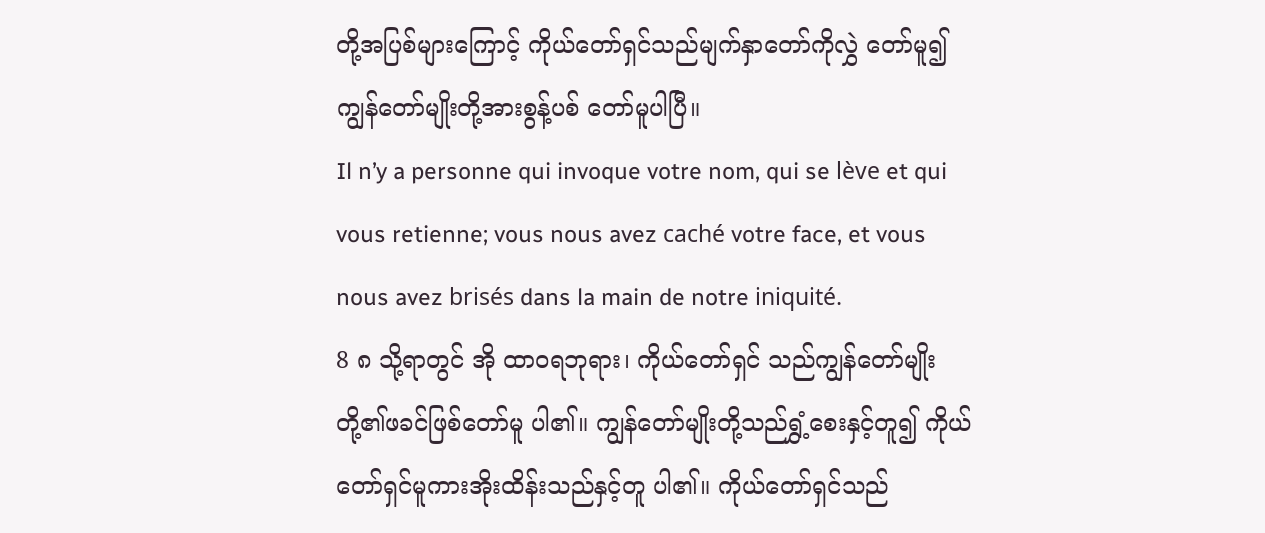တို့အပြစ်များကြောင့် ကိုယ်တော်ရှင်သည်မျက်နှာတော်ကိုလွှဲ တော်မူ၍ကျွန်တော်မျိုးတို့အားစွန့်ပစ် တော်မူပါပြီ။
Il n’y a personne qui invoque votre nom, qui se lève et qui vous retienne; vous nous avez caché votre face, et vous nous avez brisés dans la main de notre iniquité.
8 ၈ သို့ရာတွင် အို ထာဝရဘုရား၊ ကိုယ်တော်ရှင် သည်ကျွန်တော်မျိုးတို့၏ဖခင်ဖြစ်တော်မူ ပါ၏။ ကျွန်တော်မျိုးတို့သည်ရွှံ့စေးနှင့်တူ၍ ကိုယ်တော်ရှင်မူကားအိုးထိန်းသည်နှင့်တူ ပါ၏။ ကိုယ်တော်ရှင်သည်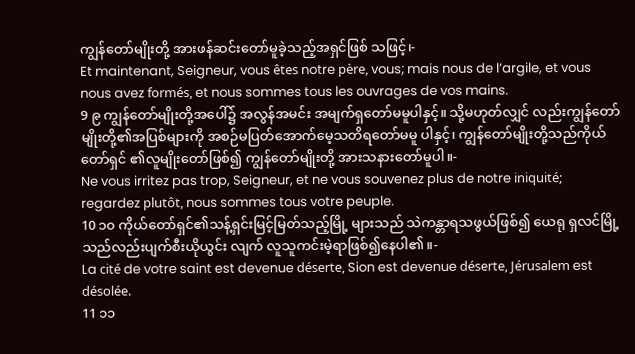ကျွန်တော်မျိုးတို့ အားဖန်ဆင်းတော်မူခဲ့သည့်အရှင်ဖြစ် သဖြင့်၊-
Et maintenant, Seigneur, vous êtes notre père, vous; mais nous de l’argile, et vous nous avez formés, et nous sommes tous les ouvrages de vos mains.
9 ၉ ကျွန်တော်မျိုးတို့အပေါ်၌ အလွန်အမင်း အမျက်ရှတော်မမူပါနှင့်။ သို့မဟုတ်လျှင် လည်းကျွန်တော်မျိုးတို့၏အပြစ်များကို အစဉ်မပြတ်အောက်မေ့သတိရတော်မမူ ပါနှင့်၊ ကျွန်တော်မျိုးတို့သည်ကိုယ်တော်ရှင် ၏လူမျိုးတော်ဖြစ်၍ ကျွန်တော်မျိုးတို့ အားသနားတော်မူပါ။-
Ne vous irritez pas trop, Seigneur, et ne vous souvenez plus de notre iniquité; regardez plutôt, nous sommes tous votre peuple.
10 ၁၀ ကိုယ်တော်ရှင်၏သန့်ရှင်းမြင့်မြတ်သည့်မြို့ များသည် သဲကန္တာရသဖွယ်ဖြစ်၍ ယေရု ရှလင်မြို့သည်လည်းပျက်စီးယိုယွင်း လျက် လူသူကင်းမဲ့ရာဖြစ်၍နေပါ၏။-
La cité de votre saint est devenue déserte, Sion est devenue déserte, Jérusalem est désolée.
11 ၁၁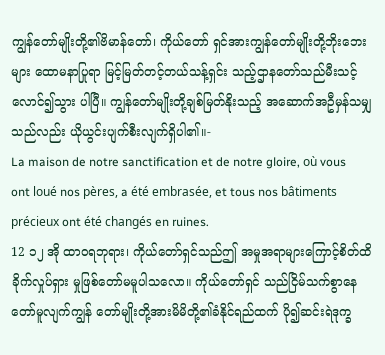ကျွန်တော်မျိုးတို့၏ဗိမာန်တော်၊ ကိုယ်တော် ရှင်အားကျွန်တော်မျိုးတို့ဘိုးဘေးများ ထောမနာပြုရာ မြင့်မြတ်တင့်တယ်သန့်ရှင်း သည့်ဌာနတော်သည်မီးသင့်လောင်၍သွား ပါပြီ။ ကျွန်တော်မျိုးတို့ချစ်မြတ်နိုးသည့် အဆောက်အဦမှန်သမျှသည်လည်း ယိုယွင်းပျက်စီးလျက်ရှိပါ၏။-
La maison de notre sanctification et de notre gloire, où vous ont loué nos pères, a été embrasée, et tous nos bâtiments précieux ont été changés en ruines.
12 ၁၂ အို ထာဝရဘုရား၊ ကိုယ်တော်ရှင်သည်ဤ အမှုအရာများကြောင့်စိတ်ထိခိုက်လှုပ်ရှား မှုဖြစ်တော်မမူပါသလော။ ကိုယ်တော်ရှင် သည်ငြိမ်သက်စွာနေတော်မူလျက်ကျွန် တော်မျိုးတို့အားမိမိတို့၏ခံနိုင်ရည်ထက် ပို၍ဆင်းရဲဒုက္ခ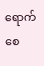ရောက်စေ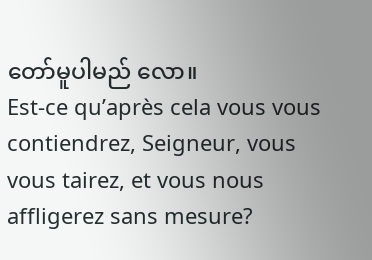တော်မူပါမည် လော။
Est-ce qu’après cela vous vous contiendrez, Seigneur, vous vous tairez, et vous nous affligerez sans mesure?